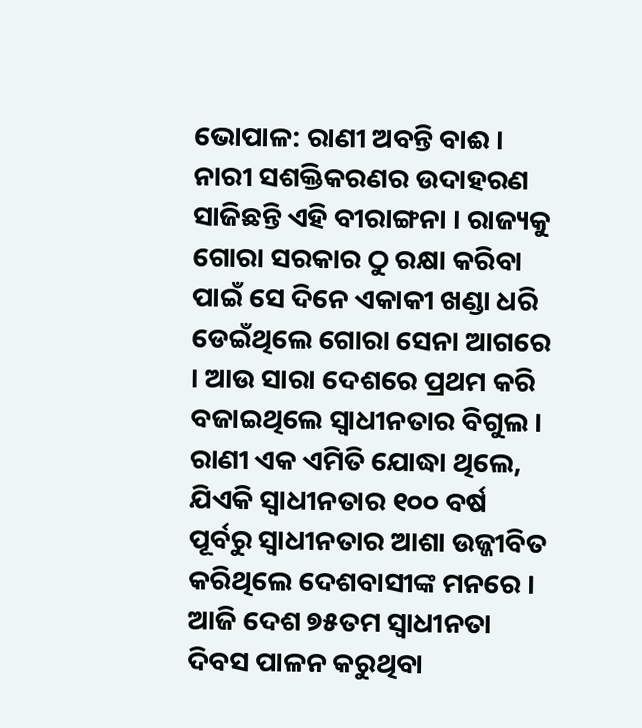ଭୋପାଳ: ରାଣୀ ଅବନ୍ତି ବାଈ । ନାରୀ ସଶକ୍ତିକରଣର ଉଦାହରଣ ସାଜିଛନ୍ତି ଏହି ବୀରାଙ୍ଗନା । ରାଜ୍ୟକୁ ଗୋରା ସରକାର ଠୁ ରକ୍ଷା କରିବା ପାଇଁ ସେ ଦିନେ ଏକାକୀ ଖଣ୍ଡା ଧରି ଡେଇଁଥିଲେ ଗୋରା ସେନା ଆଗରେ । ଆଉ ସାରା ଦେଶରେ ପ୍ରଥମ କରି ବଜାଇଥିଲେ ସ୍ବାଧୀନତାର ବିଗୁଲ । ରାଣୀ ଏକ ଏମିତି ଯୋଦ୍ଧା ଥିଲେ, ଯିଏକି ସ୍ବାଧୀନତାର ୧୦୦ ବର୍ଷ ପୂର୍ବରୁ ସ୍ବାଧୀନତାର ଆଶା ଉଜ୍ଜୀବିତ କରିଥିଲେ ଦେଶବାସୀଙ୍କ ମନରେ । ଆଜି ଦେଶ ୭୫ତମ ସ୍ବାଧୀନତା ଦିବସ ପାଳନ କରୁଥିବା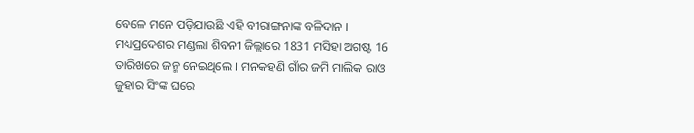ବେଳେ ମନେ ପଡ଼ିଯାଉଛି ଏହି ବୀରାଙ୍ଗନାଙ୍କ ବଳିଦାନ ।
ମଧ୍ୟପ୍ରଦେଶର ମଣ୍ଡଲା ଶିବନୀ ଜିଲ୍ଲାରେ 1831 ମସିହା ଅଗଷ୍ଟ 16 ତାରିଖରେ ଜନ୍ମ ନେଇଥିଲେ । ମନକହଣି ଗାଁର ଜମି ମାଲିକ ରାଓ ଜୁହାର ସିଂଙ୍କ ଘରେ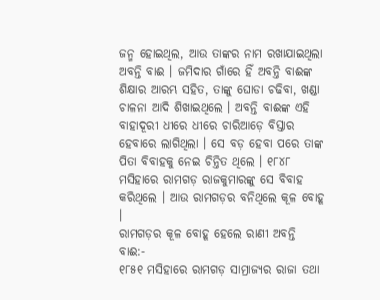ଜନ୍ମ ହୋଇଥିଲ, ଆଉ ତାଙ୍କର ନାମ ରଖାଯାଇଥିଲା ଅବନ୍ତି ବାଈ । ଜମିଦାର ଗାଁରେ ହିଁ ଅବନ୍ତି ବାଈଙ୍କ ଶିକ୍ଷାର ଆରମ୍ଭ ସହିତ, ତାଙ୍କୁ ଘୋଡା ଚଢିବା, ଖଣ୍ଡା ଚାଳନା ଆଦି ଶିଖାଇଥିଲେ । ଅବନ୍ତି ବାଈଙ୍କ ଏହି ବାହାଦୂରୀ ଧୀରେ ଧୀରେ ଚାରିଆଡ଼େ ବିସ୍ତାର ହେବାରେ ଲାଗିଥିଲା । ସେ ବଡ଼ ହେବା ପରେ ତାଙ୍କ ପିତା ବିବାହକୁ ନେଇ ଚିନ୍ତିତ ଥିଲେ । ୧୮୪୮ ମସିହାରେ ରାମଗଡ଼ ରାଜକୁମାରଙ୍କୁ ସେ ବିବାହ କରିଥିଲେ । ଆଉ ରାମଗଡ଼ର ବନିଥିଲେ କୂଳ ବୋହୂ ।
ରାମଗଡ଼ର କୂଳ ବୋହୂ ହେଲେ ରାଣୀ ଅବନ୍ତି ବାଈ:-
୧୮୫୧ ମସିହାରେ ରାମଗଡ଼ ସାମ୍ରାଜ୍ୟର ରାଜା ତଥା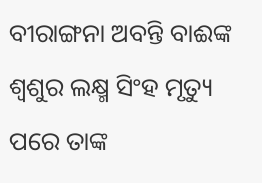ବୀରାଙ୍ଗନା ଅବନ୍ତି ବାଈଙ୍କ ଶ୍ବଶୁର ଲକ୍ଷ୍ମ ସିଂହ ମୃତ୍ୟୁ ପରେ ତାଙ୍କ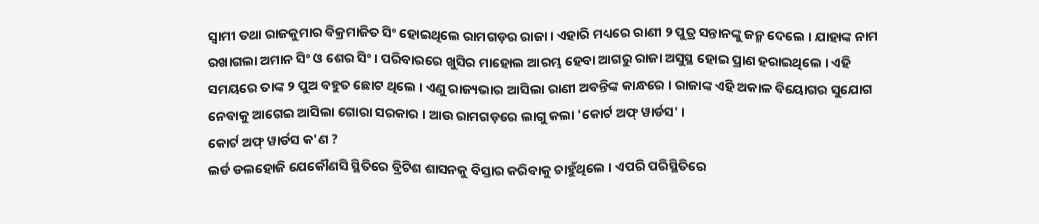ସ୍ବାମୀ ତଥା ରାଜକୁମାର ବିକ୍ରମାଜିତ ସିଂ ହୋଇଥିଲେ ରାମଗଡ଼ର ରାଜା । ଏହାରି ମଧ୍ୟରେ ରାଣୀ ୨ ପୁତ୍ର ସନ୍ତାନଙ୍କୁ ଜନ୍ମ ଦେଲେ । ଯାହାଙ୍କ ନାମ ରଖାଗଲା ଅମାନ ସିଂ ଓ ଶେର ସିଂ । ପରିବାରରେ ଖୁସିର ମାହୋଲ ଆରମ୍ଭ ହେବା ଆଗରୁ ରାଜା ଅସୁସ୍ଥ ହୋଇ ପ୍ରାଣ ହରାଇଥିଲେ । ଏହି ସମୟରେ ତାଙ୍କ ୨ ପୁଅ ବହୁତ ଛୋଟ ଥିଲେ । ଏଣୁ ରାଜ୍ୟଭାର ଆସିଲା ରାଣୀ ଅବନ୍ତିଙ୍କ କାନ୍ଧରେ । ରାଜାଙ୍କ ଏହି ଅକାଳ ବିୟୋଗର ସୁଯୋଗ ନେବାକୁ ଆଗେଇ ଆସିଲା ଗୋରା ସରକାର । ଆଉ ରାମଗଡ଼ରେ ଲାଗୁ କଲା 'କୋର୍ଟ ଅଫ୍ ୱାର୍ଡସ' ।
କୋର୍ଟ ଅଫ୍ ୱାର୍ଡସ କ'ଣ ?
ଲର୍ଡ ଡଲହୋଜି ଯେକୌଣସି ସ୍ଥିତିରେ ବ୍ରିଟିଶ ଶାସନକୁ ବିସ୍ତାର କରିବାକୁ ଚାହୁଁଥିଲେ । ଏପରି ପରିସ୍ଥିତିରେ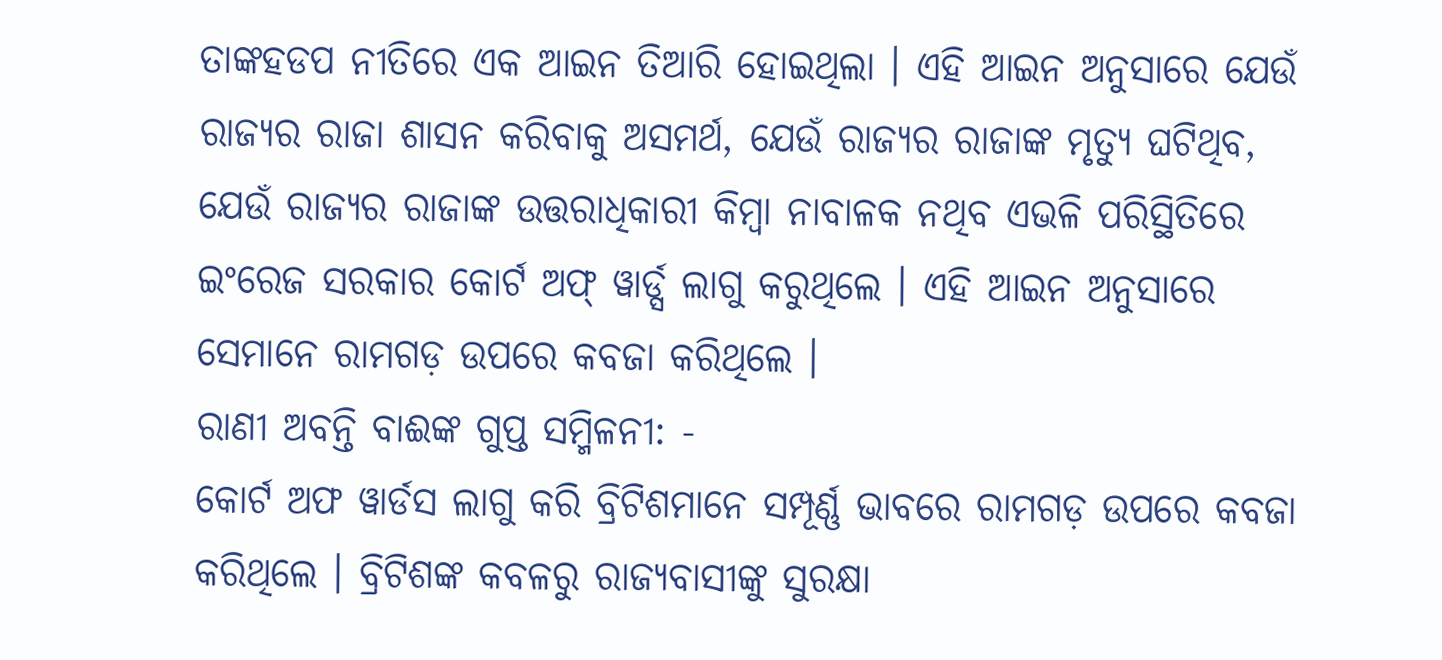ତାଙ୍କହଡପ ନୀତିରେ ଏକ ଆଇନ ତିଆରି ହୋଇଥିଲା । ଏହି ଆଇନ ଅନୁସାରେ ଯେଉଁ ରାଜ୍ୟର ରାଜା ଶାସନ କରିବାକୁ ଅସମର୍ଥ, ଯେଉଁ ରାଜ୍ୟର ରାଜାଙ୍କ ମୃତ୍ୟୁ ଘଟିଥିବ, ଯେଉଁ ରାଜ୍ୟର ରାଜାଙ୍କ ଉତ୍ତରାଧିକାରୀ କିମ୍ବା ନାବାଳକ ନଥିବ ଏଭଳି ପରିସ୍ଥିତିରେ ଇଂରେଜ ସରକାର କୋର୍ଟ ଅଫ୍ ୱାର୍ଡ୍ସ ଲାଗୁ କରୁଥିଲେ । ଏହି ଆଇନ ଅନୁସାରେ ସେମାନେ ରାମଗଡ଼ ଉପରେ କବଜା କରିଥିଲେ ।
ରାଣୀ ଅବନ୍ତି ବାଈଙ୍କ ଗୁପ୍ତ ସମ୍ମିଳନୀ: -
କୋର୍ଟ ଅଫ ୱାର୍ଡସ ଲାଗୁ କରି ବ୍ରିଟିଶମାନେ ସମ୍ପୂର୍ଣ୍ଣ ଭାବରେ ରାମଗଡ଼ ଉପରେ କବଜା କରିଥିଲେ । ବ୍ରିଟିଶଙ୍କ କବଳରୁ ରାଜ୍ୟବାସୀଙ୍କୁ ସୁରକ୍ଷା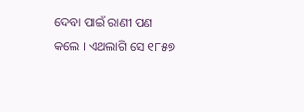ଦେବା ପାଇଁ ରାଣୀ ପଣ କଲେ । ଏଥଲାଗି ସେ ୧୮୫୭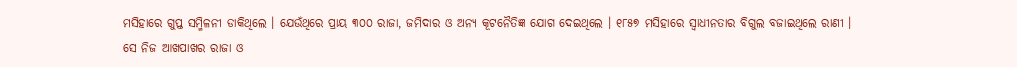ମସିହାରେ ଗୁପ୍ତ ସମ୍ମିଳନୀ ଡାକିଥିଲେ । ଯେଉଁଥିରେ ପ୍ରାୟ ୩୦୦ ରାଜା, ଜମିଦାର ଓ ଅନ୍ୟ କୂଟନୈତିଜ୍ଞ ଯୋଗ ଦେଇଥିଲେ । ୧୮୫୭ ମସିହାରେ ସ୍ବାଧୀନତାର ବିଗୁଲ ବଜାଇଥିଲେ ରାଣୀ । ସେ ନିଜ ଆଖପାଖର ରାଜା ଓ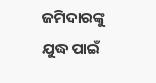ଜମିଦାରଙ୍କୁ ଯୁଦ୍ଧ ପାଇଁ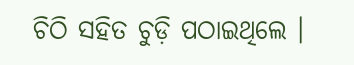ଚିଠି ସହିତ ଚୁଡ଼ି ପଠାଇଥିଲେ ।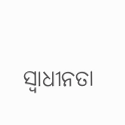ସ୍ବାଧୀନତା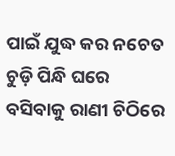ପାଇଁ ଯୁଦ୍ଧ କର ନଚେତ ଚୁଡ଼ି ପିନ୍ଧି ଘରେ ବସିବାକୁ ରାଣୀ ଚିଠିରେ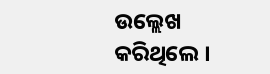ଉଲ୍ଲେଖ କରିଥିଲେ ।